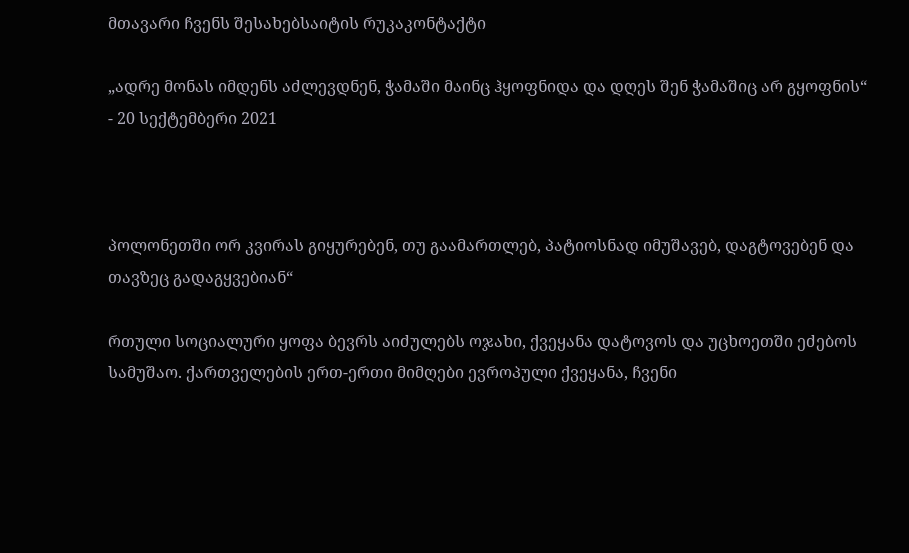მთავარი ჩვენს შესახებსაიტის რუკაკონტაქტი

„ადრე მონას იმდენს აძლევდნენ, ჭამაში მაინც ჰყოფნიდა და დღეს შენ ჭამაშიც არ გყოფნის“ - 20 სექტემბერი 2021



პოლონეთში ორ კვირას გიყურებენ, თუ გაამართლებ, პატიოსნად იმუშავებ, დაგტოვებენ და თავზეც გადაგყვებიან“

რთული სოციალური ყოფა ბევრს აიძულებს ოჯახი, ქვეყანა დატოვოს და უცხოეთში ეძებოს სამუშაო. ქართველების ერთ-ერთი მიმღები ევროპული ქვეყანა, ჩვენი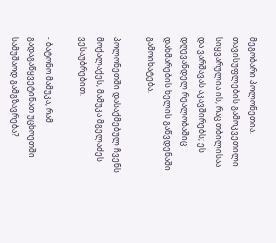მეგობარი პოლონეთია. თავისუფლების გამოკვეთილი სიყვარულია ის, რაც თბილისაა და ვარშავას აკავშირებს; ეს დღევანდელ რეალობაშიც დახმარების ხელის გაწვდენაში გამოიხატება.

პოლონეთში დასაქმებულ ჩვენს მოქალაქეს, მამუკა მგელაძეს ვესაუბრებით.

- ბატონო მამუკა, რამ გადაგაწყვეტინათ უცხოეთში სამუშაოდ გამგზავრება?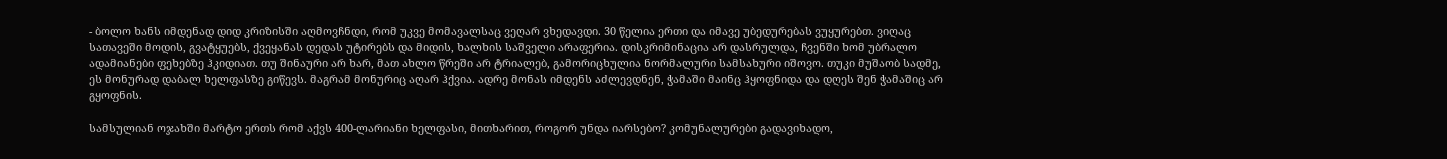- ბოლო ხანს იმდენად დიდ კრიზისში აღმოვჩნდი, რომ უკვე მომავალსაც ვეღარ ვხედავდი. 30 წელია ერთი და იმავე უბედურებას ვუყურებთ. ვიღაც სათავეში მოდის, გვატყუებს, ქვეყანას დედას უტირებს და მიდის, ხალხის საშველი არაფერია. დისკრიმინაცია არ დასრულდა, ჩვენში ხომ უბრალო ადამიანები ფეხებზე ჰკიდიათ. თუ შინაური არ ხარ, მათ ახლო წრეში არ ტრიალებ, გამორიცხულია ნორმალური სამსახური იშოვო. თუკი მუშაობ სადმე, ეს მონურად დაბალ ხელფასზე გიწევს. მაგრამ მონურიც აღარ ჰქვია. ადრე მონას იმდენს აძლევდნენ, ჭამაში მაინც ჰყოფნიდა და დღეს შენ ჭამაშიც არ გყოფნის.

სამსულიან ოჯახში მარტო ერთს რომ აქვს 400-ლარიანი ხელფასი, მითხარით, როგორ უნდა იარსებო? კომუნალურები გადავიხადო,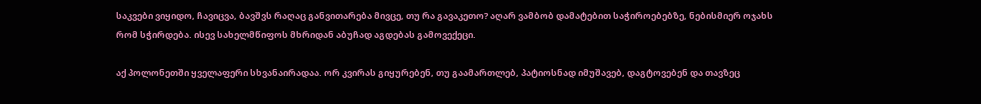საკვები ვიყიდო, ჩავიცვა, ბავშვს რაღაც განვითარება მივცე, თუ რა გავაკეთო? აღარ ვამბობ დამატებით საჭიროებებზე, ნებისმიერ ოჯახს რომ სჭირდება. ისევ სახელმწიფოს მხრიდან აბუჩად აგდებას გამოვექეცი.

აქ პოლონეთში ყველაფერი სხვანაირადაა. ორ კვირას გიყურებენ, თუ გაამართლებ, პატიოსნად იმუშავებ, დაგტოვებენ და თავზეც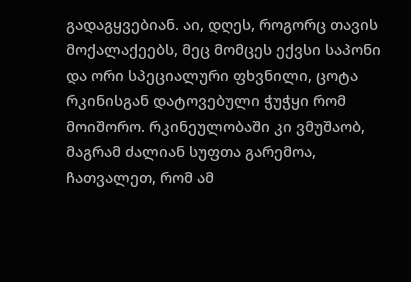გადაგყვებიან. აი, დღეს, როგორც თავის მოქალაქეებს, მეც მომცეს ექვსი საპონი და ორი სპეციალური ფხვნილი, ცოტა რკინისგან დატოვებული ჭუჭყი რომ მოიშორო. რკინეულობაში კი ვმუშაობ, მაგრამ ძალიან სუფთა გარემოა, ჩათვალეთ, რომ ამ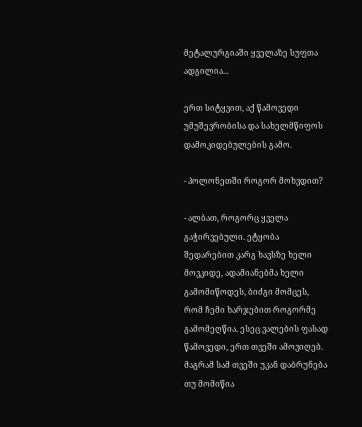მეტალურგიაში ყველაზე სუფთა ადგილია...

ერთ სიტყვით, აქ წამოვედი უმუშევრობისა და სახელმწიფოს დამოკიდებულების გამო.

- პოლონეთში როგორ მოხვდით?

- ალბათ, როგორც ყველა გაჭირვებული. ეტყობა შედარებით კარგ ხავსზე ხელი მოვკიდე, ადამიანებმა ხელი გამომიწოდეს, ბიძგი მომცეს, რომ ჩემი ხარჯებით როგორმე გამომეღწია. ესეც ვალების ფასად წამოვედი, ერთ თვეში ამოვიღებ. მაგრამ სამ თვეში უკან დაბრუნება თუ მომიწია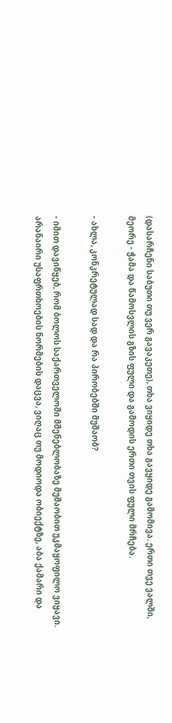(დასარჩენი საბუთი თუ ვერ გავაკეთე), თხა ვიყიდე თხა გავყიდე გამომივა. ერთი თვე ვალში, მეორე - ჭამა და წამოსვლის გზის ფული და გამოდის ერთი თვის ფული მრჩება.

- ახლა, კონკრეტულად სად და რა პირობებში მუშაობ?

- იმით დავიწყებ, რომ ბოლოს საქართველოში მშენებლობაზე მუშაობით უკმაყოფილო ვიყავი. არანაირი უსაფრთხოების ნორმების დაცვა, ვიღაც თუ მოდიოდა ობიექტზე, აბა ქამარი და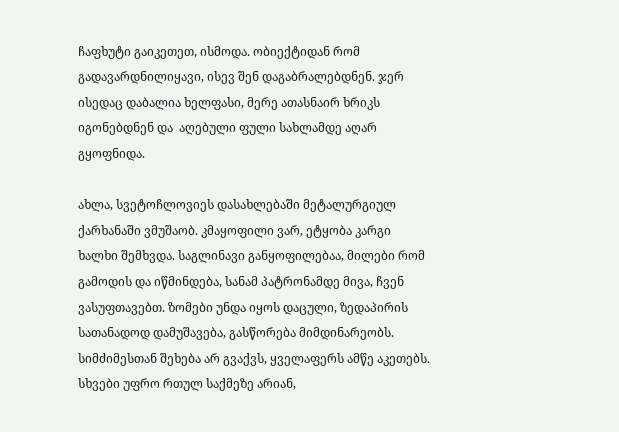ჩაფხუტი გაიკეთეთ, ისმოდა. ობიექტიდან რომ გადავარდნილიყავი, ისევ შენ დაგაბრალებდნენ. ჯერ ისედაც დაბალია ხელფასი, მერე ათასნაირ ხრიკს იგონებდნენ და  აღებული ფული სახლამდე აღარ გყოფნიდა.

ახლა, სვეტოჩლოვიეს დასახლებაში მეტალურგიულ ქარხანაში ვმუშაობ. კმაყოფილი ვარ, ეტყობა კარგი ხალხი შემხვდა. საგლინავი განყოფილებაა, მილები რომ გამოდის და იწმინდება, სანამ პატრონამდე მივა, ჩვენ ვასუფთავებთ. ზომები უნდა იყოს დაცული, ზედაპირის სათანადოდ დამუშავება, გასწორება მიმდინარეობს. სიმძიმესთან შეხება არ გვაქვს, ყველაფერს ამწე აკეთებს. სხვები უფრო რთულ საქმეზე არიან,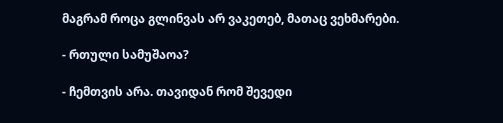მაგრამ როცა გლინვას არ ვაკეთებ, მათაც ვეხმარები.

- რთული სამუშაოა?

- ჩემთვის არა. თავიდან რომ შევედი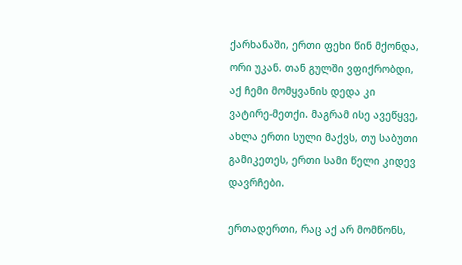ქარხანაში, ერთი ფეხი წინ მქონდა, ორი უკან. თან გულში ვფიქრობდი, აქ ჩემი მომყვანის დედა კი ვატირე-მეთქი. მაგრამ ისე ავეწყვე, ახლა ერთი სული მაქვს, თუ საბუთი გამიკეთეს, ერთი სამი წელი კიდევ დავრჩები.

ერთადერთი, რაც აქ არ მომწონს,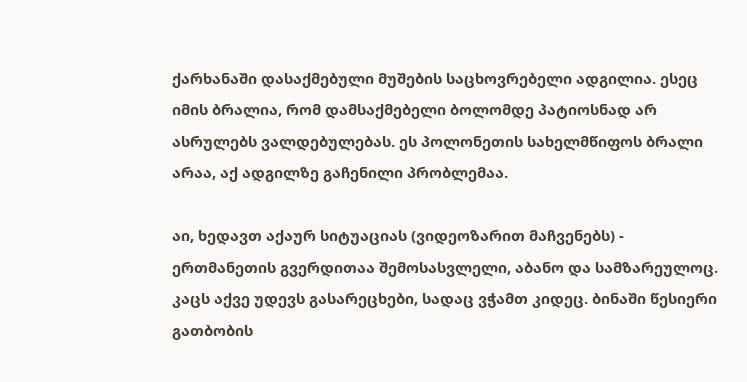ქარხანაში დასაქმებული მუშების საცხოვრებელი ადგილია. ესეც იმის ბრალია, რომ დამსაქმებელი ბოლომდე პატიოსნად არ ასრულებს ვალდებულებას. ეს პოლონეთის სახელმწიფოს ბრალი არაა, აქ ადგილზე გაჩენილი პრობლემაა.

აი, ხედავთ აქაურ სიტუაციას (ვიდეოზარით მაჩვენებს) - ერთმანეთის გვერდითაა შემოსასვლელი, აბანო და სამზარეულოც. კაცს აქვე უდევს გასარეცხები, სადაც ვჭამთ კიდეც. ბინაში წესიერი გათბობის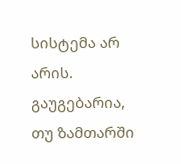სისტემა არ არის. გაუგებარია, თუ ზამთარში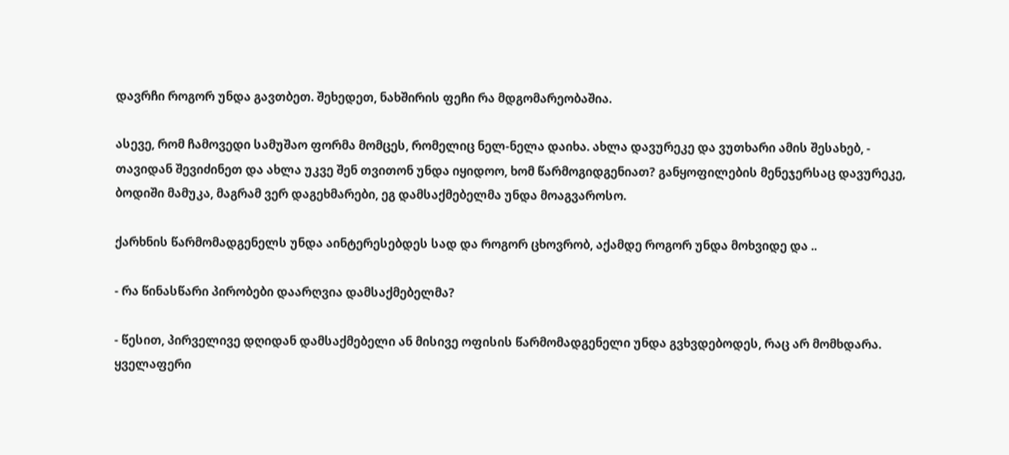დავრჩი როგორ უნდა გავთბეთ. შეხედეთ, ნახშირის ფეჩი რა მდგომარეობაშია.

ასევე, რომ ჩამოვედი სამუშაო ფორმა მომცეს, რომელიც ნელ-ნელა დაიხა. ახლა დავურეკე და ვუთხარი ამის შესახებ, - თავიდან შევიძინეთ და ახლა უკვე შენ თვითონ უნდა იყიდოო, ხომ წარმოგიდგენიათ? განყოფილების მენეჯერსაც დავურეკე, ბოდიში მამუკა, მაგრამ ვერ დაგეხმარები, ეგ დამსაქმებელმა უნდა მოაგვაროსო.

ქარხნის წარმომადგენელს უნდა აინტერესებდეს სად და როგორ ცხოვრობ, აქამდე როგორ უნდა მოხვიდე და ..

- რა წინასწარი პირობები დაარღვია დამსაქმებელმა?

- წესით, პირველივე დღიდან დამსაქმებელი ან მისივე ოფისის წარმომადგენელი უნდა გვხვდებოდეს, რაც არ მომხდარა. ყველაფერი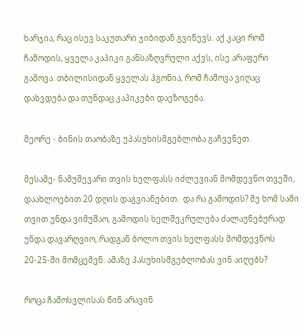ხარჯია, რაც ისევ საკუთარი ჯიბიდან გვიწევს. აქ კაცი რომ ჩამოდის, ყველა კაპიკი განსაზღვრული აქვს, ისე არაფერი გამოვა. თბილისიდან ყველას ჰგონია, რომ ჩამოვა ვიღაც დახვდება და თუნდაც კაპიკები დაეზოგება.

მეორე - ბინის თაობაზე უპასუხისმგებლობა გაჩვენეთ.

მესამე- ნამუშევარი თვის ხელფასს იძლევიან მომდევნო თვეში, დაახლოებით 20 დღის დაგვიანებით.  და რა გამოდის? მე ხომ სამი თვით უნდა ვიმუშაო, გამოდის ხელშეკრულება ძალაუნებურად უნდა დავარღვიო, რადგან ბოლო თვის ხელფასს მომდევნოს 20-25-ში მომცემენ. ამაზე პასუხისმგებლობას ვინ აიღებს?

როცა ჩამოსვლისას წინ არავინ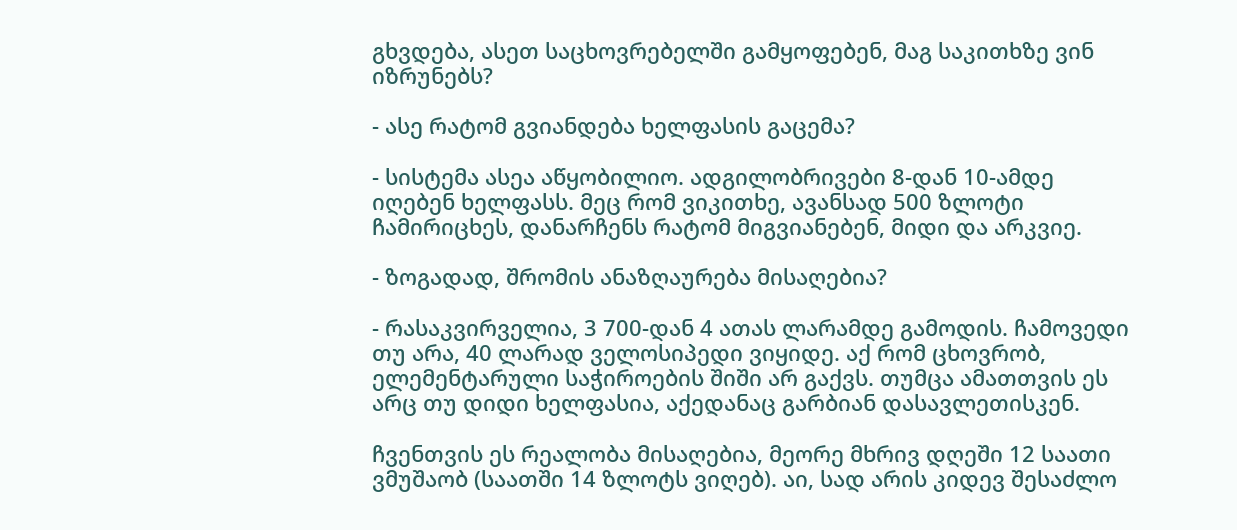გხვდება, ასეთ საცხოვრებელში გამყოფებენ, მაგ საკითხზე ვინ იზრუნებს?

- ასე რატომ გვიანდება ხელფასის გაცემა?

- სისტემა ასეა აწყობილიო. ადგილობრივები 8-დან 10-ამდე იღებენ ხელფასს. მეც რომ ვიკითხე, ავანსად 500 ზლოტი ჩამირიცხეს, დანარჩენს რატომ მიგვიანებენ, მიდი და არკვიე.

- ზოგადად, შრომის ანაზღაურება მისაღებია?

- რასაკვირველია, 3 700-დან 4 ათას ლარამდე გამოდის. ჩამოვედი თუ არა, 40 ლარად ველოსიპედი ვიყიდე. აქ რომ ცხოვრობ, ელემენტარული საჭიროების შიში არ გაქვს. თუმცა ამათთვის ეს არც თუ დიდი ხელფასია, აქედანაც გარბიან დასავლეთისკენ.

ჩვენთვის ეს რეალობა მისაღებია, მეორე მხრივ დღეში 12 საათი ვმუშაობ (საათში 14 ზლოტს ვიღებ). აი, სად არის კიდევ შესაძლო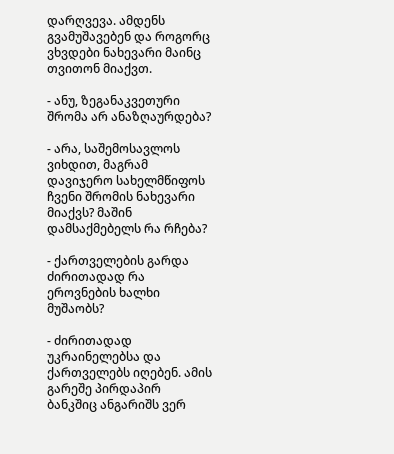დარღვევა. ამდენს გვამუშავებენ და როგორც ვხვდები ნახევარი მაინც თვითონ მიაქვთ.

- ანუ, ზეგანაკვეთური შრომა არ ანაზღაურდება?

- არა, საშემოსავლოს ვიხდით, მაგრამ დავიჯერო სახელმწიფოს ჩვენი შრომის ნახევარი მიაქვს? მაშინ დამსაქმებელს რა რჩება?

- ქართველების გარდა ძირითადად რა ეროვნების ხალხი მუშაობს?

- ძირითადად უკრაინელებსა და ქართველებს იღებენ. ამის გარეშე პირდაპირ ბანკშიც ანგარიშს ვერ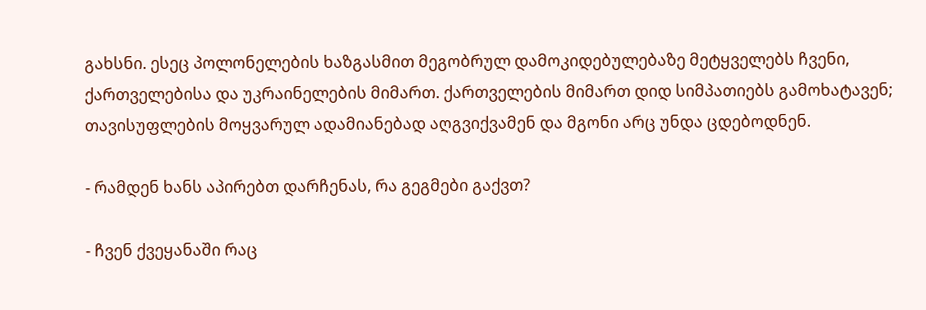გახსნი. ესეც პოლონელების ხაზგასმით მეგობრულ დამოკიდებულებაზე მეტყველებს ჩვენი, ქართველებისა და უკრაინელების მიმართ. ქართველების მიმართ დიდ სიმპათიებს გამოხატავენ; თავისუფლების მოყვარულ ადამიანებად აღგვიქვამენ და მგონი არც უნდა ცდებოდნენ.

- რამდენ ხანს აპირებთ დარჩენას, რა გეგმები გაქვთ?

- ჩვენ ქვეყანაში რაც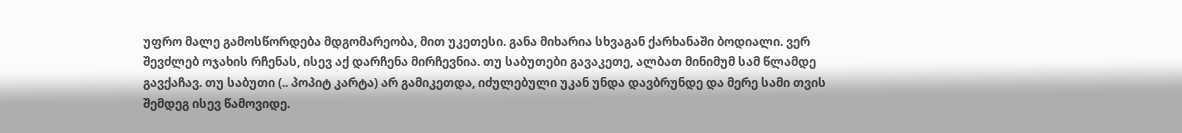უფრო მალე გამოსწორდება მდგომარეობა, მით უკეთესი. განა მიხარია სხვაგან ქარხანაში ბოდიალი. ვერ შევძლებ ოჯახის რჩენას, ისევ აქ დარჩენა მირჩევნია. თუ საბუთები გავაკეთე, ალბათ მინიმუმ სამ წლამდე გავქაჩავ. თუ საბუთი (.. პოპიტ კარტა) არ გამიკეთდა, იძულებული უკან უნდა დავბრუნდე და მერე სამი თვის შემდეგ ისევ წამოვიდე.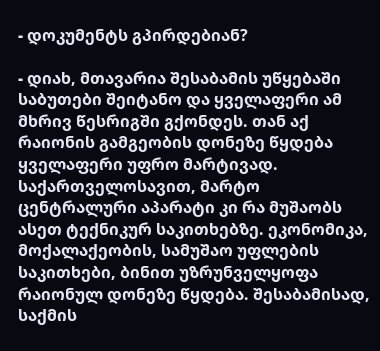- დოკუმენტს გპირდებიან?

- დიახ, მთავარია შესაბამის უწყებაში საბუთები შეიტანო და ყველაფერი ამ მხრივ წესრიგში გქონდეს. თან აქ რაიონის გამგეობის დონეზე წყდება ყველაფერი უფრო მარტივად. საქართველოსავით, მარტო ცენტრალური აპარატი კი რა მუშაობს ასეთ ტექნიკურ საკითხებზე. ეკონომიკა, მოქალაქეობის, სამუშაო უფლების საკითხები, ბინით უზრუნველყოფა რაიონულ დონეზე წყდება. შესაბამისად, საქმის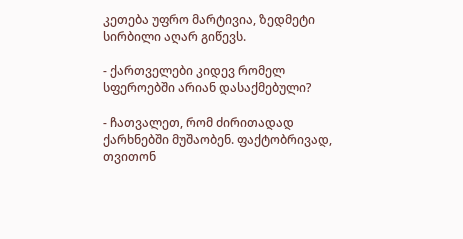კეთება უფრო მარტივია, ზედმეტი სირბილი აღარ გიწევს.

- ქართველები კიდევ რომელ სფეროებში არიან დასაქმებული?

- ჩათვალეთ, რომ ძირითადად ქარხნებში მუშაობენ. ფაქტობრივად, თვითონ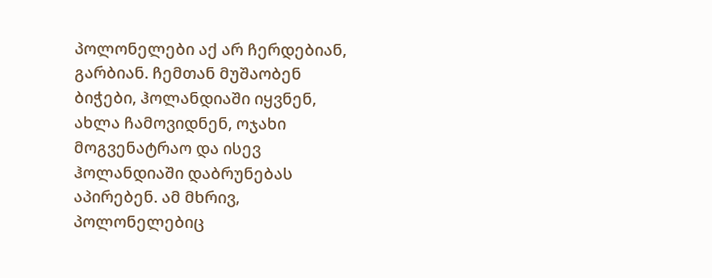პოლონელები აქ არ ჩერდებიან, გარბიან. ჩემთან მუშაობენ ბიჭები, ჰოლანდიაში იყვნენ, ახლა ჩამოვიდნენ, ოჯახი მოგვენატრაო და ისევ  ჰოლანდიაში დაბრუნებას აპირებენ. ამ მხრივ, პოლონელებიც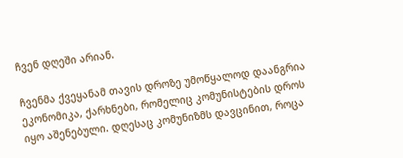ჩვენ დღეში არიან.

ჩვენმა ქვეყანამ თავის დროზე უმოწყალოდ დაანგრია ეკონომიკა, ქარხნები, რომელიც კომუნისტების დროს იყო აშენებული. დღესაც კომუნიზმს დავცინით, როცა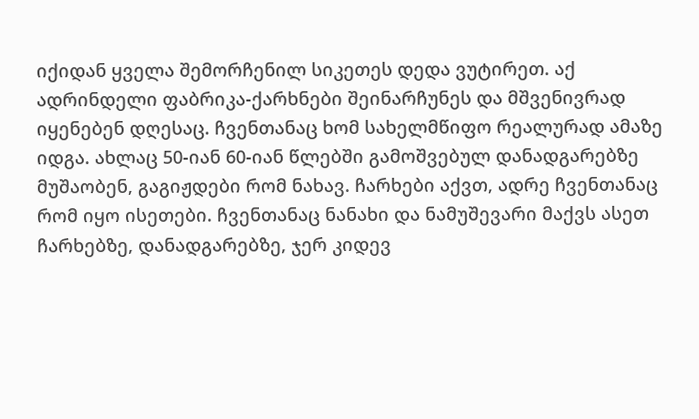იქიდან ყველა შემორჩენილ სიკეთეს დედა ვუტირეთ. აქ ადრინდელი ფაბრიკა-ქარხნები შეინარჩუნეს და მშვენივრად იყენებენ დღესაც. ჩვენთანაც ხომ სახელმწიფო რეალურად ამაზე იდგა. ახლაც 50-იან 60-იან წლებში გამოშვებულ დანადგარებზე მუშაობენ, გაგიჟდები რომ ნახავ. ჩარხები აქვთ, ადრე ჩვენთანაც რომ იყო ისეთები. ჩვენთანაც ნანახი და ნამუშევარი მაქვს ასეთ ჩარხებზე, დანადგარებზე, ჯერ კიდევ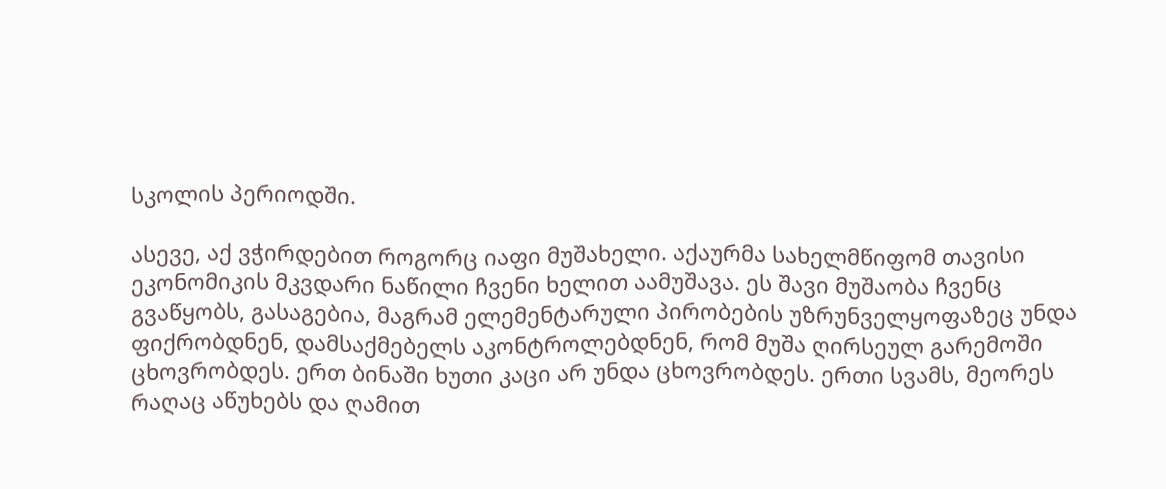სკოლის პერიოდში.

ასევე, აქ ვჭირდებით როგორც იაფი მუშახელი. აქაურმა სახელმწიფომ თავისი ეკონომიკის მკვდარი ნაწილი ჩვენი ხელით აამუშავა. ეს შავი მუშაობა ჩვენც გვაწყობს, გასაგებია, მაგრამ ელემენტარული პირობების უზრუნველყოფაზეც უნდა ფიქრობდნენ, დამსაქმებელს აკონტროლებდნენ, რომ მუშა ღირსეულ გარემოში ცხოვრობდეს. ერთ ბინაში ხუთი კაცი არ უნდა ცხოვრობდეს. ერთი სვამს, მეორეს რაღაც აწუხებს და ღამით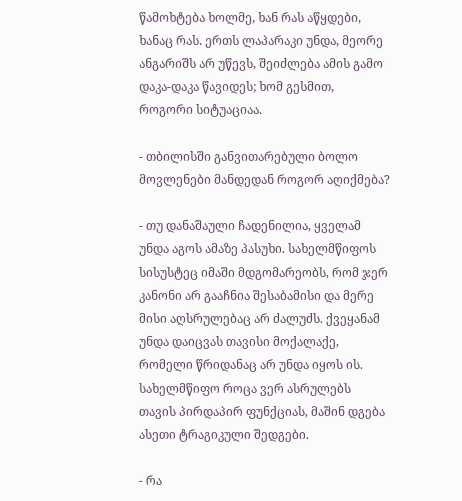წამოხტება ხოლმე, ხან რას აწყდები, ხანაც რას. ერთს ლაპარაკი უნდა, მეორე ანგარიშს არ უწევს, შეიძლება ამის გამო დაკა-დაკა წავიდეს; ხომ გესმით, როგორი სიტუაციაა.

- თბილისში განვითარებული ბოლო მოვლენები მანდედან როგორ აღიქმება?

- თუ დანაშაული ჩადენილია, ყველამ უნდა აგოს ამაზე პასუხი. სახელმწიფოს სისუსტეც იმაში მდგომარეობს, რომ ჯერ კანონი არ გააჩნია შესაბამისი და მერე მისი აღსრულებაც არ ძალუძს. ქვეყანამ უნდა დაიცვას თავისი მოქალაქე, რომელი წრიდანაც არ უნდა იყოს ის. სახელმწიფო როცა ვერ ასრულებს თავის პირდაპირ ფუნქციას, მაშინ დგება ასეთი ტრაგიკული შედგები.

- რა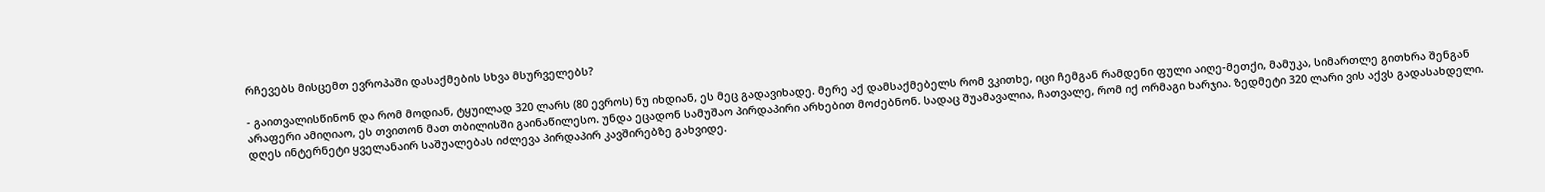რჩევებს მისცემთ ევროპაში დასაქმების სხვა მსურველებს?

- გაითვალისწინონ და რომ მოდიან, ტყუილად 320 ლარს (80 ევროს) ნუ იხდიან, ეს მეც გადავიხადე. მერე აქ დამსაქმებელს რომ ვკითხე, იცი ჩემგან რამდენი ფული აიღე-მეთქი, მამუკა, სიმართლე გითხრა შენგან არაფერი ამიღიაო, ეს თვითონ მათ თბილისში გაინაწილესო. უნდა ეცადონ სამუშაო პირდაპირი არხებით მოძებნონ. სადაც შუამავალია, ჩათვალე, რომ იქ ორმაგი ხარჯია. ზედმეტი 320 ლარი ვის აქვს გადასახდელი. დღეს ინტერნეტი ყველანაირ საშუალებას იძლევა პირდაპირ კავშირებზე გახვიდე.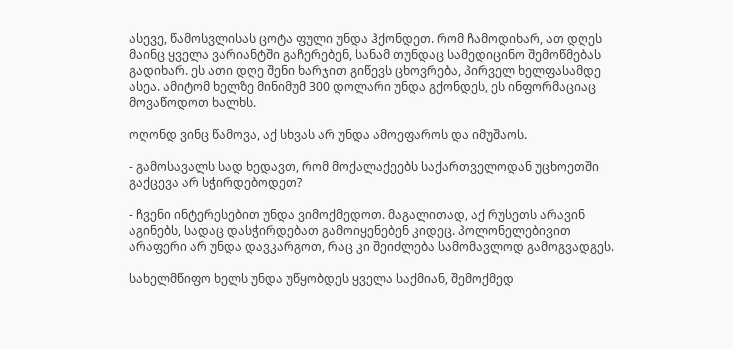ასევე, წამოსვლისას ცოტა ფული უნდა ჰქონდეთ. რომ ჩამოდიხარ, ათ დღეს მაინც ყველა ვარიანტში გაჩერებენ, სანამ თუნდაც სამედიცინო შემოწმებას გადიხარ. ეს ათი დღე შენი ხარჯით გიწევს ცხოვრება, პირველ ხელფასამდე ასეა. ამიტომ ხელზე მინიმუმ 300 დოლარი უნდა გქონდეს, ეს ინფორმაციაც მოვაწოდოთ ხალხს.

ოღონდ ვინც წამოვა, აქ სხვას არ უნდა ამოეფაროს და იმუშაოს.

- გამოსავალს სად ხედავთ, რომ მოქალაქეებს საქართველოდან უცხოეთში გაქცევა არ სჭირდებოდეთ?

- ჩვენი ინტერესებით უნდა ვიმოქმედოთ. მაგალითად, აქ რუსეთს არავინ აგინებს, სადაც დასჭირდებათ გამოიყენებენ კიდეც. პოლონელებივით არაფერი არ უნდა დავკარგოთ, რაც კი შეიძლება სამომავლოდ გამოგვადგეს.

სახელმწიფო ხელს უნდა უწყობდეს ყველა საქმიან, შემოქმედ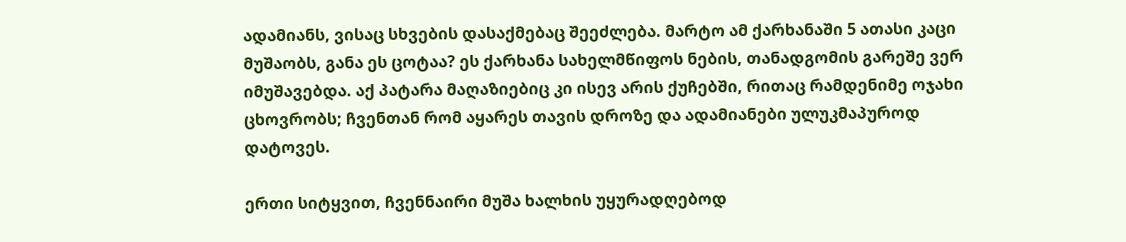ადამიანს, ვისაც სხვების დასაქმებაც შეეძლება. მარტო ამ ქარხანაში 5 ათასი კაცი მუშაობს, განა ეს ცოტაა? ეს ქარხანა სახელმწიფოს ნების, თანადგომის გარეშე ვერ იმუშავებდა. აქ პატარა მაღაზიებიც კი ისევ არის ქუჩებში, რითაც რამდენიმე ოჯახი ცხოვრობს; ჩვენთან რომ აყარეს თავის დროზე და ადამიანები ულუკმაპუროდ დატოვეს.

ერთი სიტყვით, ჩვენნაირი მუშა ხალხის უყურადღებოდ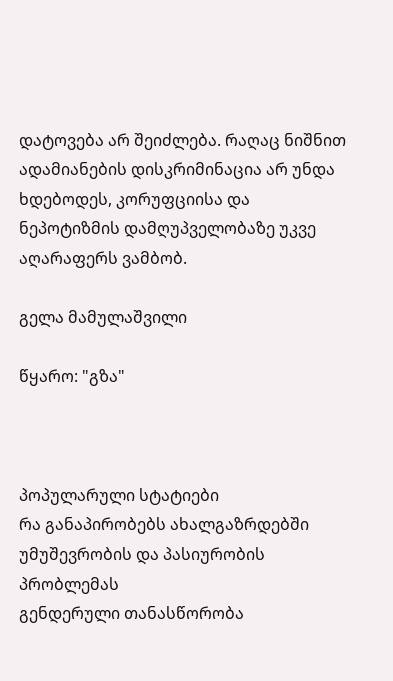დატოვება არ შეიძლება. რაღაც ნიშნით ადამიანების დისკრიმინაცია არ უნდა ხდებოდეს, კორუფციისა და ნეპოტიზმის დამღუპველობაზე უკვე აღარაფერს ვამბობ.

გელა მამულაშვილი

წყარო: "გზა"



პოპულარული სტატიები
რა განაპირობებს ახალგაზრდებში უმუშევრობის და პასიურობის პრობლემას
გენდერული თანასწორობა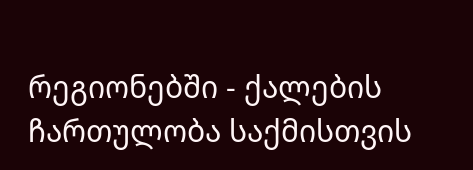რეგიონებში - ქალების ჩართულობა საქმისთვის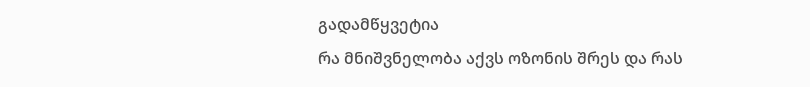გადამწყვეტია
რა მნიშვნელობა აქვს ოზონის შრეს და რას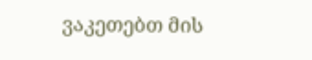ვაკეთებთ მის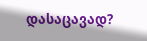დასაცავად?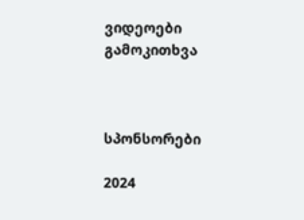ვიდეოები
გამოკითხვა



სპონსორები

2024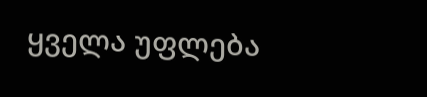ყველა უფლება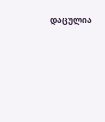დაცულია